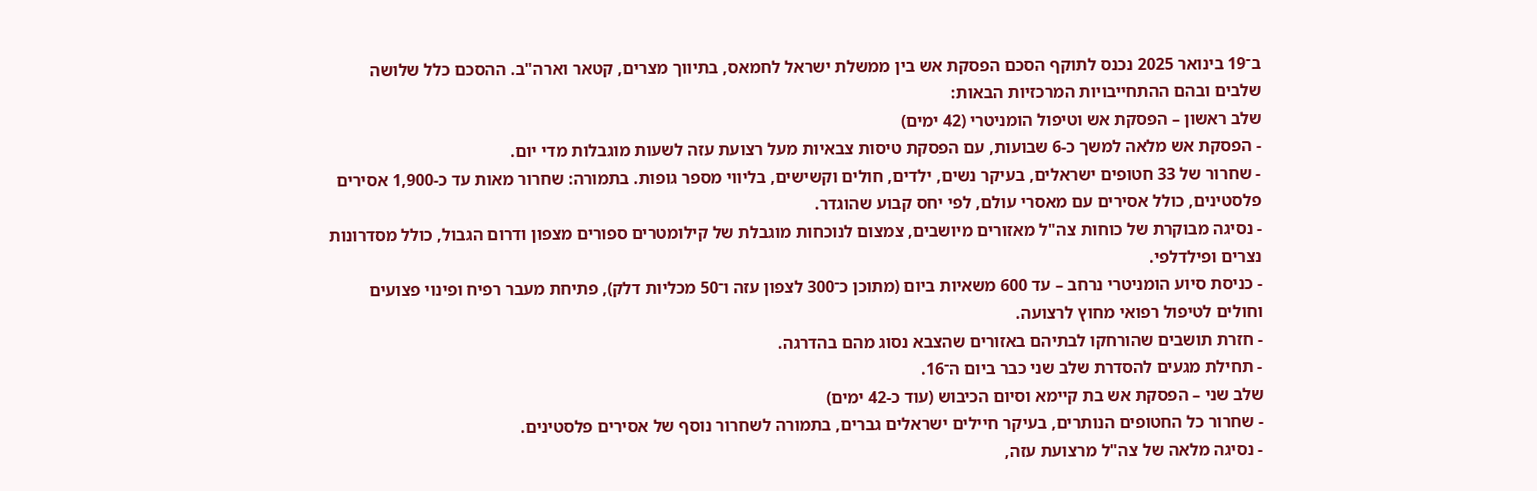ב־19 בינואר 2025 נכנס לתוקף הסכם הפסקת אש בין ממשלת ישראל לחמאס, בתיווך מצרים, קטאר וארה"ב. ההסכם כלל שלושה שלבים ובהם ההתחייבויות המרכזיות הבאות:
שלב ראשון – הפסקת אש וטיפול הומניטרי (42 ימים)
- הפסקת אש מלאה למשך כ‑6 שבועות, עם הפסקת טיסות צבאיות מעל רצועת עזה לשעות מוגבלות מדי יום.
- שחרור של 33 חטופים ישראלים, בעיקר נשים, ילדים, חולים וקשישים, בליווי מספר גופות. בתמורה: שחרור מאות עד כ‑1,900 אסירים פלסטינים, כולל אסירים עם מאסרי עולם, לפי יחס קבוע שהוגדר.
- נסיגה מבוקרת של כוחות צה"ל מאזורים מיושבים, צמצום לנוכחות מוגבלת של קילומטרים ספורים מצפון ודרום הגבול, כולל מסדרונות נצרים ופילדלפי.
- כניסת סיוע הומניטרי נרחב – עד 600 משאיות ביום (מתוכן כ־300 לצפון עזה ו־50 מכליות דלק), פתיחת מעבר רפיח ופינוי פצועים וחולים לטיפול רפואי מחוץ לרצועה.
- חזרת תושבים שהורחקו לבתיהם באזורים שהצבא נסוג מהם בהדרגה.
- תחילת מגעים להסדרת שלב שני כבר ביום ה־16.
שלב שני – הפסקת אש בת קיימא וסיום הכיבוש (עוד כ-42 ימים)
- שחרור כל החטופים הנותרים, בעיקר חיילים ישראלים גברים, בתמורה לשחרור נוסף של אסירים פלסטינים.
- נסיגה מלאה של צה"ל מרצועת עזה,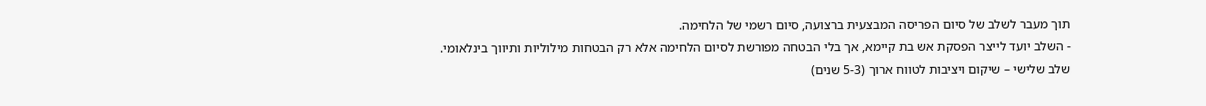תוך מעבר לשלב של סיום הפריסה המבצעית ברצועה, סיום רשמי של הלחימה.
- השלב יועד לייצר הפסקת אש בת קיימא, אך בלי הבטחה מפורשת לסיום הלחימה אלא רק הבטחות מילוליות ותיווך בינלאומי.
שלב שלישי – שיקום ויציבות לטווח ארוך (3‑5 שנים)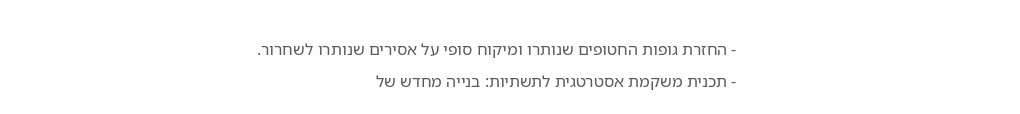- החזרת גופות החטופים שנותרו ומיקוח סופי על אסירים שנותרו לשחרור.
- תכנית משקמת אסטרטגית לתשתיות: בנייה מחדש של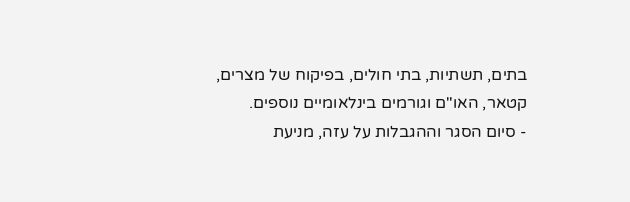בתים, תשתיות, בתי חולים, בפיקוח של מצרים, קטאר, האו"ם וגורמים בינלאומיים נוספים.
- סיום הסגר וההגבלות על עזה, מניעת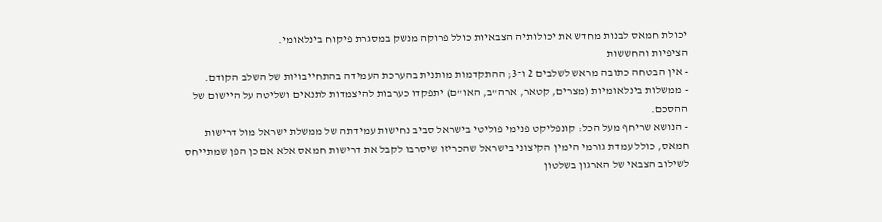יכולת חמאס לבנות מחדש את יכולותיה הצבאיות כולל פרוקה מנשק במסגרת פיקוח בינלאומי.
הציפיות והחששות
- אין הבטחה כתובה מראש לשלבים 2 ו־3; ההתקדמות מותנית בהערכת העמידה בהתחייבויות של השלב הקודם.
- ממשלות בינלאומיות (מצרים, קטאר, ארה"ב, האו"ם) יתפקדו כערבות להיצמדות לתנאים ושליטה על היישום של ההסכם.
- הנושא שריחף מעל הכל: קונפליקט פנימי פוליטי בישראל סביב נחישות עמידתה של ממשלת ישראל מול דרישות חמאס, כולל עמדת גורמי הימין הקיצוני בישראל שהכריזו שיסרבו לקבל את דרישות חמאס אלא אם כן הפן שמתייחס לשילוב הצבאי של הארגון בשלטון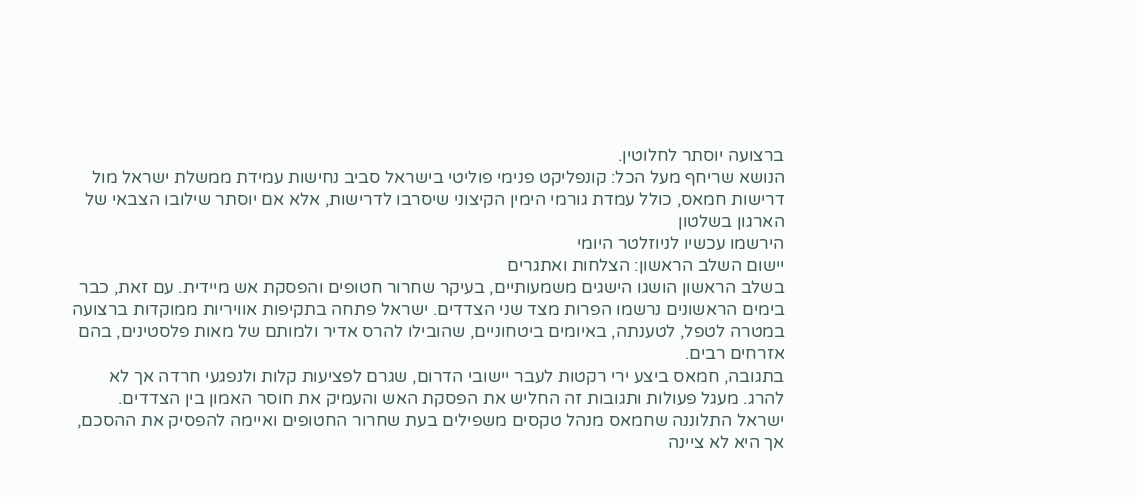ברצועה יוסתר לחלוטין.
הנושא שריחף מעל הכל: קונפליקט פנימי פוליטי בישראל סביב נחישות עמידת ממשלת ישראל מול דרישות חמאס, כולל עמדת גורמי הימין הקיצוני שיסרבו לדרישות, אלא אם יוסתר שילובו הצבאי של הארגון בשלטון
הירשמו עכשיו לניוזלטר היומי
יישום השלב הראשון: הצלחות ואתגרים
בשלב הראשון הושגו הישגים משמעותיים, בעיקר שחרור חטופים והפסקת אש מיידית. עם זאת, כבר בימים הראשונים נרשמו הפרות מצד שני הצדדים. ישראל פתחה בתקיפות אוויריות ממוקדות ברצועה במטרה לטפל, לטענתה, באיומים ביטחוניים, שהובילו להרס אדיר ולמותם של מאות פלסטינים, בהם אזרחים רבים.
בתגובה, חמאס ביצע ירי רקטות לעבר יישובי הדרום, שגרם לפציעות קלות ולנפגעי חרדה אך לא להרג. מעגל פעולות ותגובות זה החליש את הפסקת האש והעמיק את חוסר האמון בין הצדדים. ישראל התלוננה שחמאס מנהל טקסים משפילים בעת שחרור החטופים ואיימה להפסיק את ההסכם, אך היא לא ציינה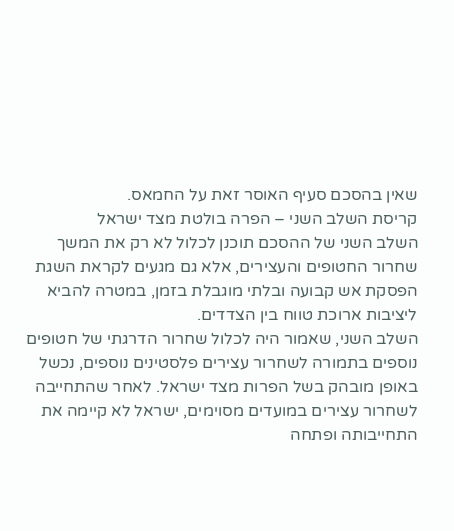שאין בהסכם סעיף האוסר זאת על החמאס.
קריסת השלב השני – הפרה בולטת מצד ישראל
השלב השני של ההסכם תוכנן לכלול לא רק את המשך שחרור החטופים והעצירים, אלא גם מגעים לקראת השגת הפסקת אש קבועה ובלתי מוגבלת בזמן, במטרה להביא ליציבות ארוכת טווח בין הצדדים.
השלב השני, שאמור היה לכלול שחרור הדרגתי של חטופים נוספים בתמורה לשחרור עצירים פלסטינים נוספים, נכשל באופן מובהק בשל הפרות מצד ישראל. לאחר שהתחייבה לשחרור עצירים במועדים מסוימים, ישראל לא קיימה את התחייבותה ופתחה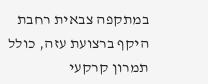במתקפה צבאית רחבת היקף ברצועת עזה, כולל תמרון קרקעי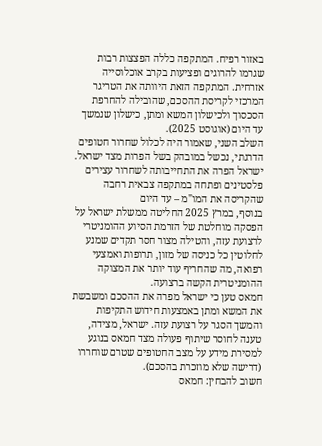באזור רפיח. המתקפה כללה הפצצות רבות שגרמו להרוגים ופציעות בקרב אוכלוסייה אזרחית. המתקפה הזאת היוותה את הטריגר המרכזי לקריסת ההסכם, שהובילה להחרפת הסכסוך ולכישלון המשא ומתן, כישלון שנמשך עד היום (אוגוסט 2025).
השלב השני, שאמור היה לכלול שחרור חטופים הדרגתי, נכשל במובהק בשל הפרות מצד ישראל. ישראל הפרה את התחייבותה לשחרור עצירים פלסטינים ופתחה במתקפה צבאית רחבה שהקריסה את המו"מ – עד היום
בנוסף, במרץ 2025 החליטה ממשלת ישראל על הפסקה מוחלטת של הזרמת הסיוע ההומניטרי לרצועת עזה, והטילה מצור חסר תקדים שמנע לחלוטין כל כניסה של מזון, תרופות ואמצעי רפואה, מה שהחריף עוד יותר את המצוקה ההומניטרית הקשה ברצועה.
חמאס טען כי ישראל מפרה את ההסכם ומשבשת את המשא ומתן באמצעות חידוש התקיפות והמשך הסגר על רצועת עזה. ישראל, מצידה, טענה לחוסר שיתוף פעולה מצד חמאס בנוגע למסירת מידע על מצב החטופים שטרם שוחררו (דרישה שלא מוזכרת בהסכם).
חשוב להבחין: חמאס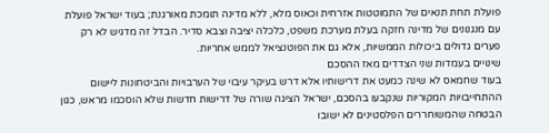פועלת תחת תנאים של התמוטטות אזרחית וכאוס מלא, ללא מדינה תומכת מאורגנת; בעוד ישראל פועלת עם מנגנונים של מדינה חזקה בעלת מערכת משפט, כלכלה יציבה וצבא סדיר. הבדל זה מדגיש לא רק פערים גדולים ביכולות הממשיות, אלא גם את הפוטנציאל לממש אחריות.
שינויים בעמדות שני הצדדים מאז ההסכם
בעוד שחמאס לא שינה כמעט את דרישותיו אלא דרש בעיקר עיבוי של הערבויות והביטחונות ליישום ההתחייבויות המקוריות שנקבעו בהסכם, ישראל הציגה שורה של דרישות חדשות שלא הוסכמו מראש, כגון הבטחה שהמשוחררים הפלסטינים לא ישובו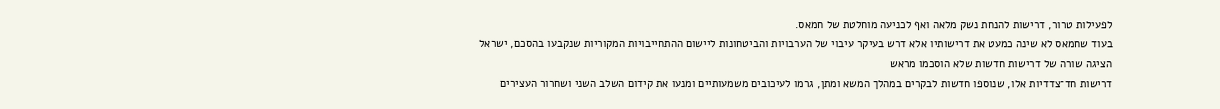לפעילות טרור, דרישות להנחת נשק מלאה ואף לכניעה מוחלטת של חמאס.
בעוד שחמאס לא שינה כמעט את דרישותיו אלא דרש בעיקר עיבוי של הערבויות והביטחונות ליישום ההתחייבויות המקוריות שנקבעו בהסכם, ישראל הציגה שורה של דרישות חדשות שלא הוסכמו מראש
דרישות חד־צדדיות אלו, שנוספו חדשות לבקרים במהלך המשא ומתן, גרמו לעיכובים משמעותיים ומנעו את קידום השלב השני ושחרור העצירים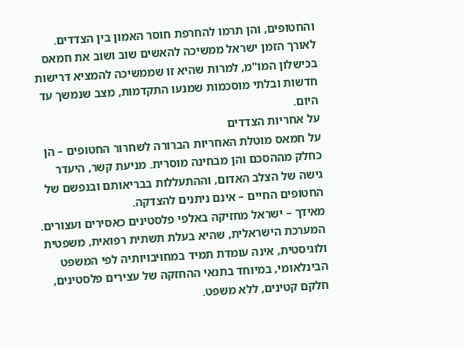והחטופים, והן תרמו להחרפת חוסר האמון בין הצדדים. לאורך הזמן ישראל ממשיכה להאשים שוב ושוב את חמאס בכישלון המו"מ, למרות שהיא זו שממשיכה להמציא דרישות חדשות ובלתי מוסכמות שמנעו התקדמות, מצב שנמשך עד היום.
על אחריות הצדדים
על חמאס מוטלת האחריות הברורה לשחרור החטופים – הן כחלק מההסכם והן מבחינה מוסרית. מניעת קשר, היעדר גישה של הצלב האדום, וההתעללות בבריאותם ובנפשם של החטופים החיים – אינם ניתנים להצדקה.
מאידך – ישראל מחזיקה באלפי פלסטינים כאסירים ועצורים. המערכת הישראלית, שהיא בעלת תשתית רפואית, משפטית ולוגיסטית, אינה עומדת תמיד במחויבויותיה לפי המשפט הבינלאומי, במיוחד בתנאי ההחזקה של עצירים פלסטינים, חלקם קטינים, ללא משפט.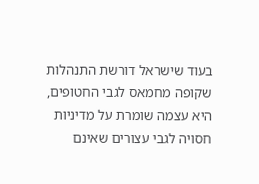בעוד שישראל דורשת התנהלות שקופה מחמאס לגבי החטופים, היא עצמה שומרת על מדיניות חסויה לגבי עצורים שאינם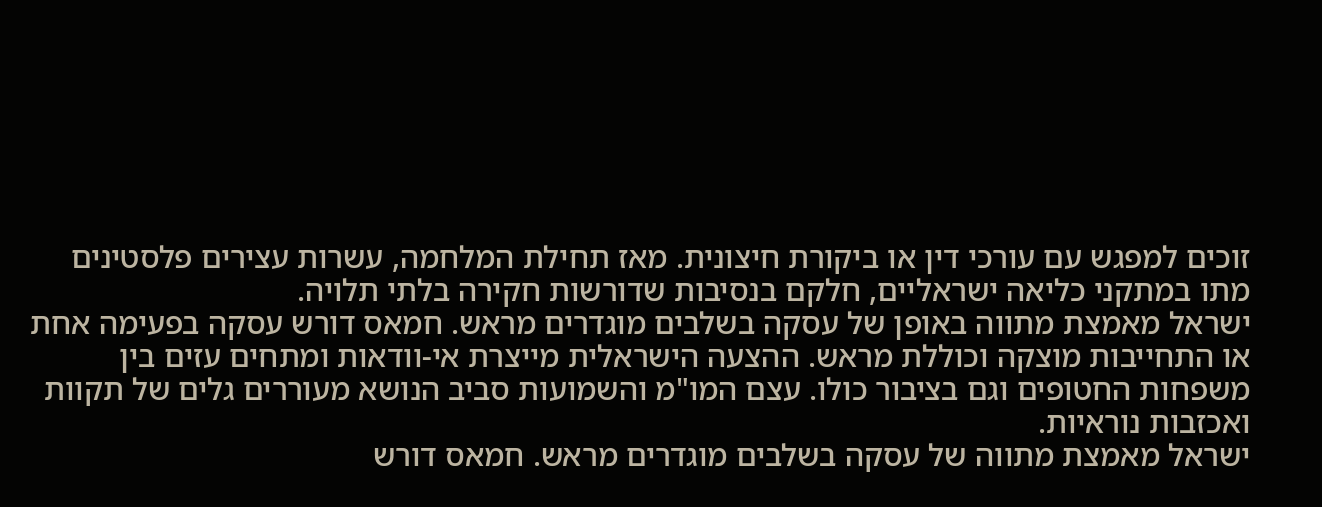זוכים למפגש עם עורכי דין או ביקורת חיצונית. מאז תחילת המלחמה, עשרות עצירים פלסטינים מתו במתקני כליאה ישראליים, חלקם בנסיבות שדורשות חקירה בלתי תלויה.
ישראל מאמצת מתווה באופן של עסקה בשלבים מוגדרים מראש. חמאס דורש עסקה בפעימה אחת או התחייבות מוצקה וכוללת מראש. ההצעה הישראלית מייצרת אי-וודאות ומתחים עזים בין משפחות החטופים וגם בציבור כולו. עצם המו"מ והשמועות סביב הנושא מעוררים גלים של תקוות ואכזבות נוראיות.
ישראל מאמצת מתווה של עסקה בשלבים מוגדרים מראש. חמאס דורש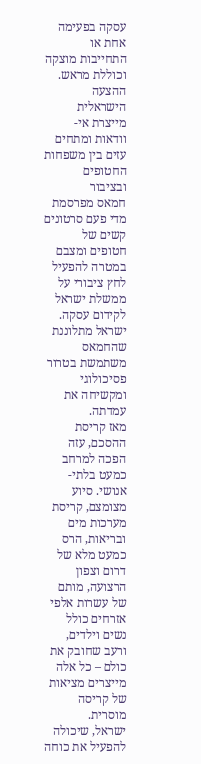עסקה בפעימה אחת או התחייבות מוצקה וכוללת מראש. ההצעה הישראלית מייצרת אי-וודאות ומתחים עזים בין משפחות החטופים ובציבור
חמאס מפרסמת מדי פעם סרטונים קשים של חטופים ומצבם במטרה להפעיל לחץ ציבורי על ממשלת ישראל לקידום עסקה. ישראל מתלוננת שהחמאס משתמשת בטרור פסיכולוגי ומקשיחה את עמדתה.
מאז קריסת ההסכם, עזה הפכה למרחב כמעט בלתי-אנושי. סיוע מצומצם, קריסת מערכות מים ובריאות, הרס כמעט מלא של דרום וצפון הרצועה, מותם של עשרות אלפי אזרחים כולל נשים וילדים, ורעב שחובק את כולם – כל אלה מייצרים מציאות של קריסה מוסרית.
ישראל, שיכולה להפעיל את כוחה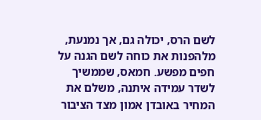לשם הרס, יכולה גם, אך נמנעת, מלהפנות את כוחה לשם הגנה על חפים מפשע. חמאס, שממשיך לשדר עמידה איתנה, משלם את המחיר באובדן אמון מצד הציבור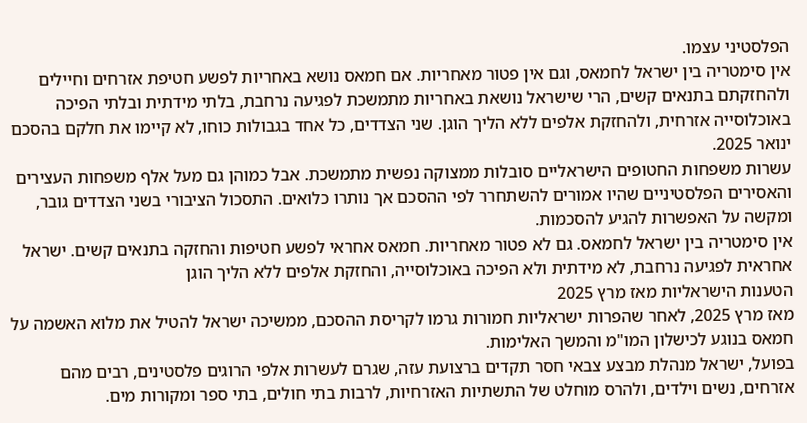הפלסטיני עצמו.
אין סימטריה בין ישראל לחמאס, וגם אין פטור מאחריות. אם חמאס נושא באחריות לפשע חטיפת אזרחים וחיילים ולהחזקתם בתנאים קשים, הרי שישראל נושאת באחריות מתמשכת לפגיעה נרחבת, בלתי מידתית ובלתי הפיכה באוכלוסייה אזרחית, ולהחזקת אלפים ללא הליך הוגן. שני הצדדים, כל אחד בגבולות כוחו, לא קיימו את חלקם בהסכם ינואר 2025.
עשרות משפחות החטופים הישראליים סובלות ממצוקה נפשית מתמשכת. אבל כמוהן גם מעל אלף משפחות העצירים והאסירים הפלסטיניים שהיו אמורים להשתחרר לפי ההסכם אך נותרו כלואים. התסכול הציבורי בשני הצדדים גובר, ומקשה על האפשרות להגיע להסכמות.
אין סימטריה בין ישראל לחמאס. גם לא פטור מאחריות. חמאס אחראי לפשע חטיפות והחזקה בתנאים קשים. ישראל אחראית לפגיעה נרחבת, לא מידתית ולא הפיכה באוכלוסייה, והחזקת אלפים ללא הליך הוגן
הטענות הישראליות מאז מרץ 2025
מאז מרץ 2025, לאחר שהפרות ישראליות חמורות גרמו לקריסת ההסכם, ממשיכה ישראל להטיל את מלוא האשמה על חמאס בנוגע לכישלון המו"מ והמשך האלימות.
בפועל, ישראל מנהלת מבצע צבאי חסר תקדים ברצועת עזה, שגרם לעשרות אלפי הרוגים פלסטינים, רבים מהם אזרחים, נשים וילדים, ולהרס מוחלט של התשתיות האזרחיות, לרבות בתי חולים, בתי ספר ומקורות מים.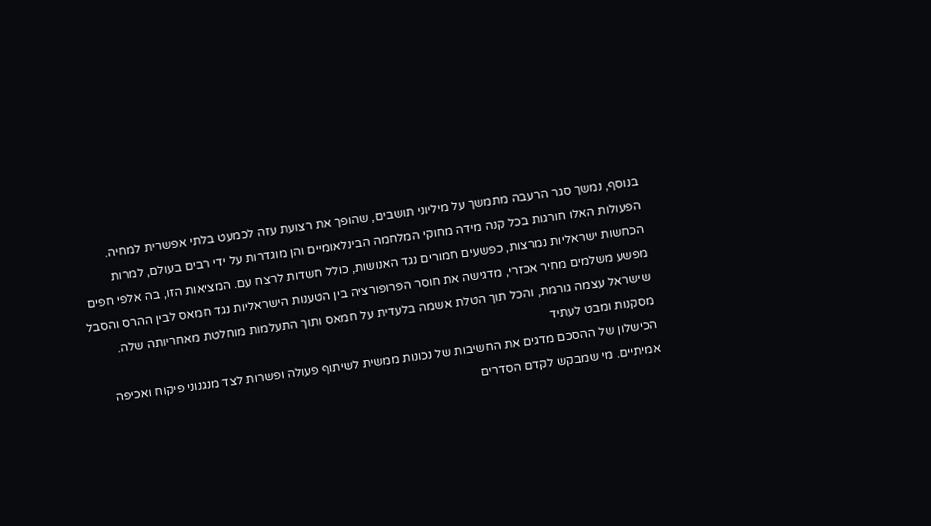בנוסף, נמשך סגר הרעבה מתמשך על מיליוני תושבים, שהופך את רצועת עזה לכמעט בלתי אפשרית למחיה.
הפעולות האלו חורגות בכל קנה מידה מחוקי המלחמה הבינלאומיים והן מוגדרות על ידי רבים בעולם, למרות הכחשות ישראליות נמרצות, כפשעים חמורים נגד האנושות, כולל חשדות לרצח עם. המציאות הזו, בה אלפי חפים מפשע משלמים מחיר אכזרי, מדגישה את חוסר הפרופורציה בין הטענות הישראליות נגד חמאס לבין ההרס והסבל שישראל עצמה גורמת, והכל תוך הטלת אשמה בלעדית על חמאס ותוך התעלמות מוחלטת מאחריותה שלה.
מסקנות ומבט לעתיד
הכישלון של ההסכם מדגים את החשיבות של נכונות ממשית לשיתוף פעולה ופשרות לצד מנגנוני פיקוח ואכיפה אמיתיים. מי שמבקש לקדם הסדרים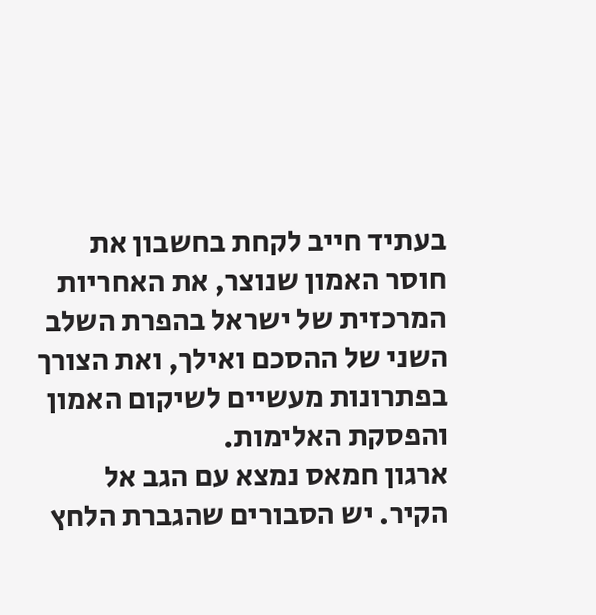בעתיד חייב לקחת בחשבון את חוסר האמון שנוצר, את האחריות המרכזית של ישראל בהפרת השלב השני של ההסכם ואילך, ואת הצורך בפתרונות מעשיים לשיקום האמון והפסקת האלימות.
ארגון חמאס נמצא עם הגב אל הקיר. יש הסבורים שהגברת הלחץ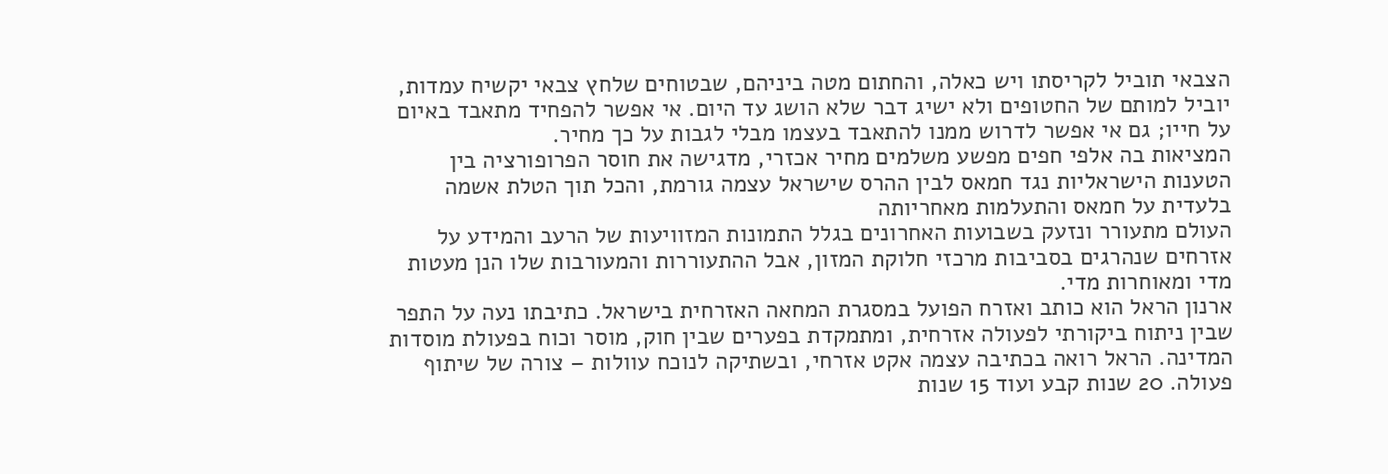הצבאי תוביל לקריסתו ויש כאלה, והחתום מטה ביניהם, שבטוחים שלחץ צבאי יקשיח עמדות, יוביל למותם של החטופים ולא ישיג דבר שלא הושג עד היום. אי אפשר להפחיד מתאבד באיום על חייו; גם אי אפשר לדרוש ממנו להתאבד בעצמו מבלי לגבות על כך מחיר.
המציאות בה אלפי חפים מפשע משלמים מחיר אכזרי, מדגישה את חוסר הפרופורציה בין הטענות הישראליות נגד חמאס לבין ההרס שישראל עצמה גורמת, והכל תוך הטלת אשמה בלעדית על חמאס והתעלמות מאחריותה
העולם מתעורר ונזעק בשבועות האחרונים בגלל התמונות המזוויעות של הרעב והמידע על אזרחים שנהרגים בסביבות מרכזי חלוקת המזון, אבל ההתעוררות והמעורבות שלו הנן מעטות מדי ומאוחרות מדי.
ארנון הראל הוא כותב ואזרח הפועל במסגרת המחאה האזרחית בישראל. כתיבתו נעה על התפר שבין ניתוח ביקורתי לפעולה אזרחית, ומתמקדת בפערים שבין חוק, מוסר וכוח בפעולת מוסדות המדינה. הראל רואה בכתיבה עצמה אקט אזרחי, ובשתיקה לנוכח עוולות – צורה של שיתוף פעולה. 20 שנות קבע ועוד 15 שנות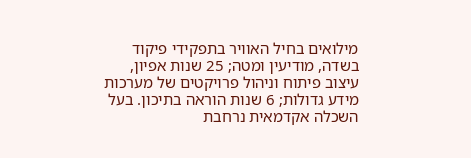מילואים בחיל האוויר בתפקידי פיקוד בשדה, מודיעין ומטה; 25 שנות אפיון, עיצוב פיתוח וניהול פרויקטים של מערכות מידע גדולות; 6 שנות הוראה בתיכון. בעל השכלה אקדמאית נרחבת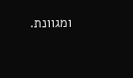ומגוונת.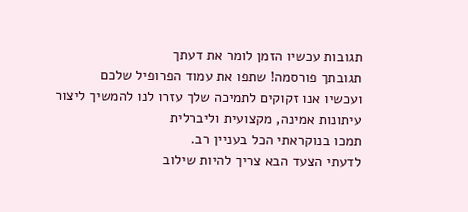תגובות עכשיו הזמן לומר את דעתך
תגובתך פורסמה! שתפו את עמוד הפרופיל שלכם
ועכשיו אנו זקוקים לתמיכה שלך עזרו לנו להמשיך ליצור עיתונות אמינה, מקצועית וליברלית
תמכו בנוקראתי הכל בעניין רב.
לדעתי הצעד הבא צריך להיות שילוב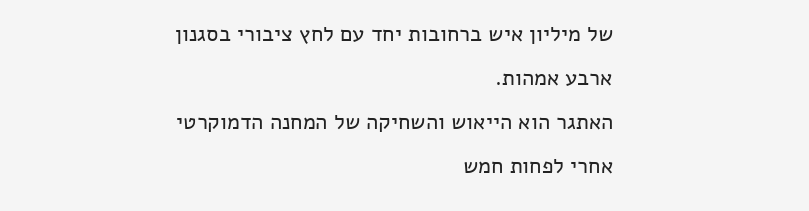של מיליון איש ברחובות יחד עם לחץ ציבורי בסגנון ארבע אמהות.
האתגר הוא הייאוש והשחיקה של המחנה הדמוקרטי אחרי לפחות חמש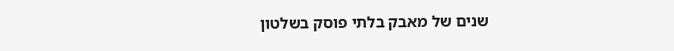שנים של מאבק בלתי פוסק בשלטון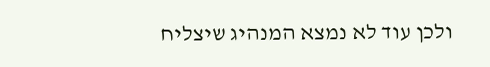ולכן עוד לא נמצא המנהיג שיצליח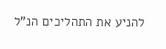להניע את התהליכים הנ"ל